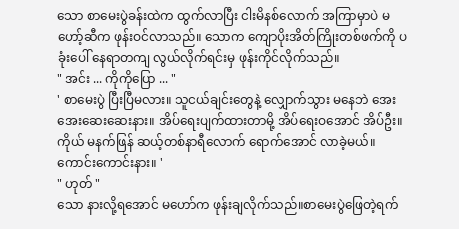သော စာမေးပွဲခန်းထဲက ထွက်လာပြီး ငါးမိနစ်လောက် အကြာမှာပဲ မဟော့်ဆီက ဖုန်းဝင်လာသည်။ သောက ကျောပိုးအိတ်ကြိုးတစ်ဖက်ကို ပခုံးပေါ် နေရာတကျ လွယ်လိုက်ရင်းမှ ဖုန်းကိုင်လိုက်သည်။
" အင်း ... ကိုကိုပြော ... "
' စာမေးပွဲ ပြီးပြီမလား။ သူငယ်ချင်းတွေနဲ့ လျှောက်သွား မနေဘဲ အေးအေးဆေးဆေးနား။ အိပ်ရေးပျက်ထားတာမို့ အိပ်ရေးဝအောင် အိပ်ဦး။ ကိုယ် မနက်ဖြန် ဆယ့်တစ်နာရီလောက် ရောက်အောင် လာခဲ့မယ်။ ကောင်းကောင်းနား။ '
" ဟုတ် "
သော နားလို့ရအောင် မဟော်က ဖုန်းချလိုက်သည်။စာမေးပွဲဖြေတဲ့ရက်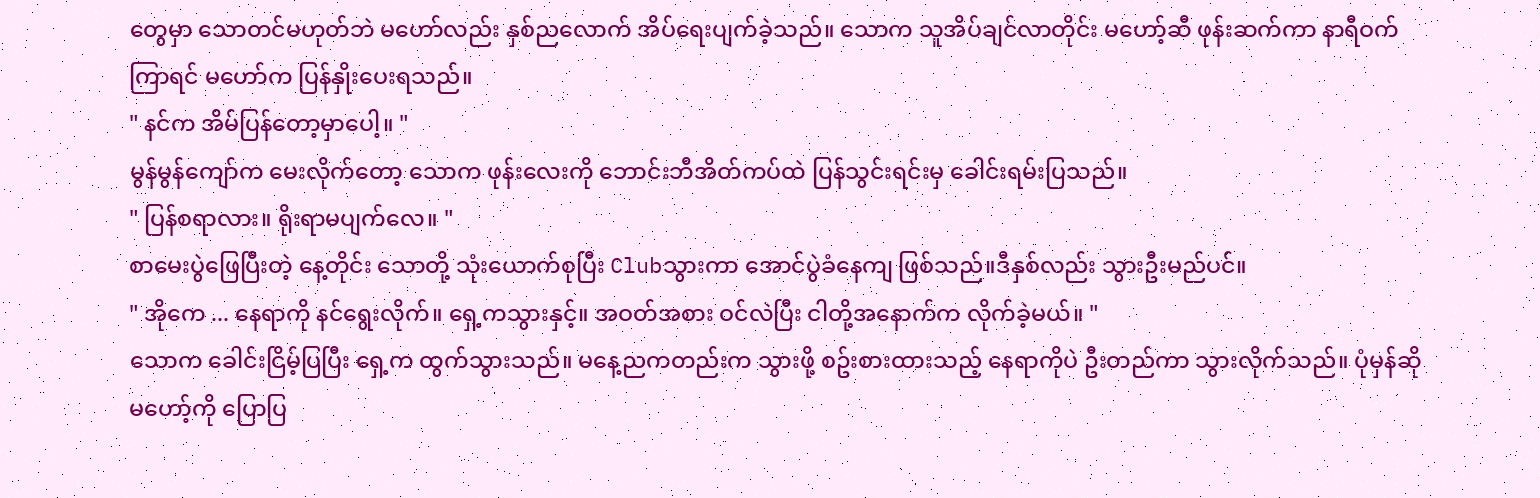တွေမှာ သောတင်မဟုတ်ဘဲ မဟော်လည်း နှစ်ညလောက် အိပ်ရေးပျက်ခဲ့သည်။ သောက သူအိပ်ချင်လာတိုင်း မဟော့်ဆီ ဖုန်းဆက်ကာ နာရီဝက်ကြာရင် မဟော်က ပြန်နှိုးပေးရသည်။
" နင်က အိမ်ပြန်တော့မှာပေါ့။ "
မွန်မွန်ကျော်က မေးလိုက်တော့ သောက ဖုန်းလေးကို ဘောင်းဘီအိတ်ကပ်ထဲ ပြန်သွင်းရင်းမှ ခေါင်းရမ်းပြသည်။
" ပြန်စရာလား။ ရိုးရာမပျက်လေ။ "
စာမေးပွဲဖြေပြီးတဲ့ နေ့တိုင်း သောတို့ သုံးယောက်စုပြီး Clubသွားကာ အောင်ပွဲခံနေကျ ဖြစ်သည်။ဒီနှစ်လည်း သွားဦးမည်ပင်။
" အိုကေ ... နေရာကို နင်ရွေးလိုက်။ ရှေ့ကသွားနှင့်။ အဝတ်အစား ဝင်လဲပြီး ငါတို့အနောက်က လိုက်ခဲ့မယ်။ "
သောက ခေါင်းငြိမ့်ပြပြီး ရှေ့က ထွက်သွားသည်။ မနေ့ညကတည်းက သွားဖို့ စဥ်းစားထားသည့် နေရာကိုပဲ ဦးတည်ကာ သွားလိုက်သည်။ ပုံမှန်ဆို မဟော့်ကို ပြောပြ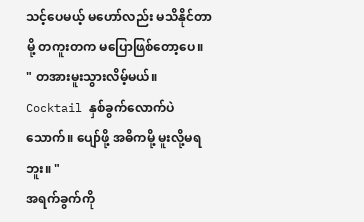သင့်ပေမယ့် မဟော်လည်း မသိနိုင်တာမို့ တကူးတက မပြောဖြစ်တော့ပေ။
" တအားမူးသွားလိမ့်မယ်။ Cocktail နှစ်ခွက်လောက်ပဲသောက်။ ပျော်ဖို့ အဓိကမို့ မူးလို့မရဘူး။ "
အရက်ခွက်ကို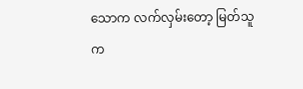သောက လက်လှမ်းတော့ မြတ်သူက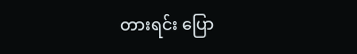တားရင်း ပြော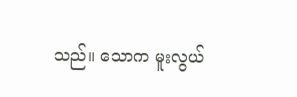သည်။ သောက မူးလွယ်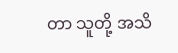တာ သူတို့ အသိ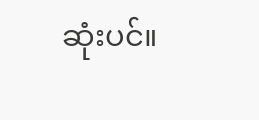ဆုံးပင်။